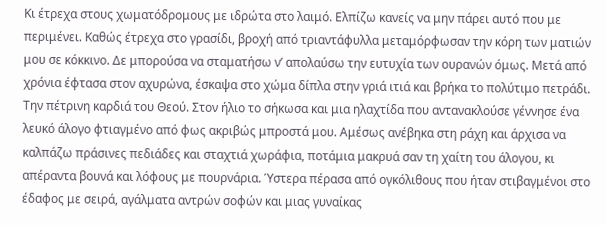Κι έτρεχα στους χωματόδρομους με ιδρώτα στο λαιμό. Ελπίζω κανείς να μην πάρει αυτό που με περιμένει. Καθώς έτρεχα στο γρασίδι, βροχή από τριαντάφυλλα μεταμόρφωσαν την κόρη των ματιών μου σε κόκκινο. Δε μπορούσα να σταματήσω ν’ απολαύσω την ευτυχία των ουρανών όμως. Μετά από χρόνια έφτασα στον αχυρώνα, έσκαψα στο χώμα δίπλα στην γριά ιτιά και βρήκα το πολύτιμο πετράδι. Την πέτρινη καρδιά του Θεού. Στον ήλιο το σήκωσα και μια ηλαχτίδα που αντανακλούσε γέννησε ένα λευκό άλογο φτιαγμένο από φως ακριβώς μπροστά μου. Αμέσως ανέβηκα στη ράχη και άρχισα να καλπάζω πράσινες πεδιάδες και σταχτιά χωράφια, ποτάμια μακρυά σαν τη χαίτη του άλογου, κι απέραντα βουνά και λόφους με πουρνάρια. Ύστερα πέρασα από ογκόλιθους που ήταν στιβαγμένοι στο έδαφος με σειρά, αγάλματα αντρών σοφών και μιας γυναίκας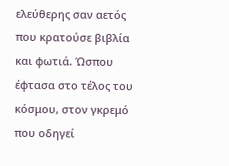ελεύθερης σαν αετός που κρατούσε βιβλία και φωτιά. Ώσπου έφτασα στο τέλος του κόσμου, στον γκρεμό που οδηγεί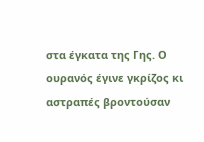στα έγκατα της Γης. Ο ουρανός έγινε γκρίζος κι αστραπές βροντούσαν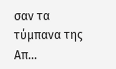σαν τα τύμπανα της Απ...